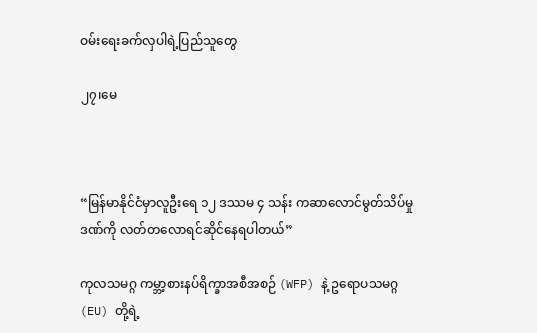ဝမ်းရေးခက်လှပါရဲ့ပြည်သူတွေ

၂၇၊မေ



“မြန်မာနိုင်ငံမှာလူဦးရေ ၁၂ ဒဿမ ၄ သန်း ကဆာလောင်မွတ်သိပ်မှုဒဏ်ကို လတ်တလောရင်ဆိုင်နေရပါတယ်”

ကုလသမဂ္ဂ ကမ္ဘာ့စားနပ်ရိက္ခာအစီအစဉ် (WFP) နဲ့ ဥရောပသမဂ္ဂ (EU) တို့ရဲ့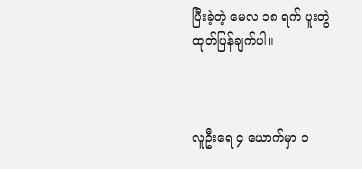ပြီးခဲ့တဲ့ မေလ ၁၈ ရက် ပူးတွဲ ထုတ်ပြန်ချက်ပါ။



လူဦးရေ ၄ ယောက်မှာ ၁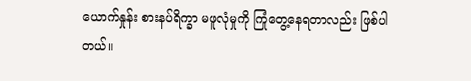ယောက်နှုန်း စားနပ်ရိက္ခာ မဖူလုံမှုကို ကြုံတွေ့နေရတာလည်း ဖြစ်ပါတယ်။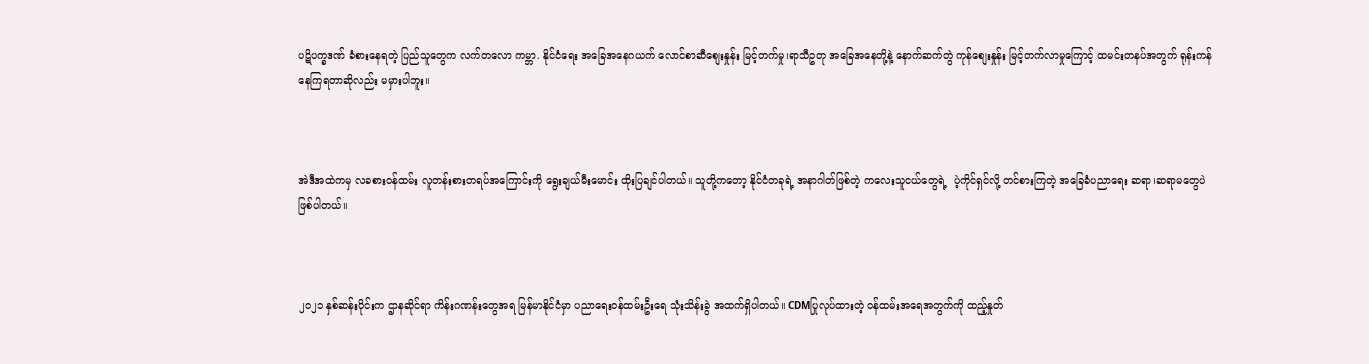ပဋိပက္ခဒဏ် ခံစားနေရတဲ့ ပြည်သူတွေက လက်တလော ကမ္ဘာ. နိုင်ငံရေး အခြေအနေဂယက် လောင်စာဆီစျေးနှုန်း မြင့်တက်မှု၊ရာသီဥတု အခြေအနေတို့နဲ့ နောက်ဆက်တွဲ ကုန်စျေးနှုန်း မြင့်တက်လာမှုကြောင့် ထမင်းတနပ်အတွက် ရုန်းကန်နေကြရတာဆိုလည်း မမှားပါဘူး။



အဲဒီအထဲကမှ လခစားဝန်ထမ်း လူတန်းစားတရပ်အကြောင်းကို ရွေးချယ်မီးမောင်း ထိုးပြချင်ပါတယ်။ သူတို့ကတော့ နိုင်ငံတခုရဲ့ အနာဂါတ်ဖြစ်တဲ့ ကလေးသူငယ်တွေရဲ့  ပဲ့ကိုင်ရှင်လို့ တင်စားကြတဲ့ အခြေခံပညာရေး ဆရာ၊ဆရာမတွေပဲ ဖြစ်ပါတယ်။



၂၀၂၁ နှစ်ဆန်းပိုင်းက ဌာနဆိုင်ရာ ကိန်းဂဏန်းတွေအရ မြန်မာနိုင်ငံမှာ ပညာရေးဝန်ထမ်းဦးရေ သုံးသိန်းခွဲ အထက်ရှိပါတယ်။ CDMပြုလုပ်ထားတဲ့ ဝန်ထမ်းအရေအတွက်ကို ထည့်နှုတ်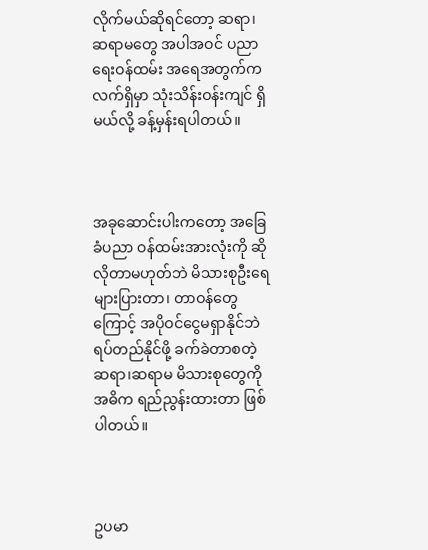လိုက်မယ်ဆိုရင်တော့ ဆရာ၊ဆရာမတွေ အပါအဝင် ပညာရေးဝန်ထမ်း အရေအတွက်က လက်ရှိမှာ သုံးသိန်းဝန်းကျင် ရှိမယ်လို့ ခန့်မှန်းရပါတယ်။



အခုဆောင်းပါးကတော့ အခြေခံပညာ ဝန်ထမ်းအားလုံးကို ဆိုလိုတာမဟုတ်ဘဲ မိသားစုဦးရေ များပြားတာ၊ တာဝန်တွေကြောင့် အပိုဝင်ငွေမရှာနိုင်ဘဲ ရပ်တည်နိုင်ဖို့ ခက်ခဲတာစတဲ့ ဆရာ၊ဆရာမ မိသားစုတွေကို အဓိက ရည်ညွန်းထားတာ ဖြစ်ပါတယ်။



ဥပမာ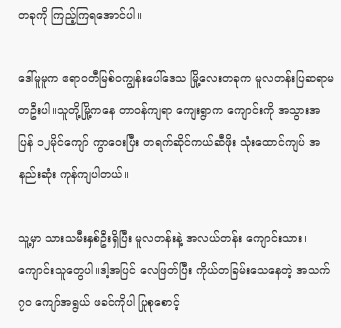တခုကို ကြည့်ကြရအောင်ပါ။

ဒေါ်မူမူက ဧရာဝတီမြစ်ဝကျွန်းပေါ်ဒေသ မြို့လေးတခုက မူလတန်းပြဆရာမ တဦးပါ။သူတို့မြို့ကနေ တာဝန်ကျရာ ကျေးရွာက ကျောင်းကို အသွားအပြန် ၁၂မိုင်ကျော် ကွာဝေးပြီး တရက်ဆိုင်ကယ်ဆီဖိုး သုံးထောင်ကျပ် အနည်းဆုံး ကုန်ကျပါတယ်။

သူ့မှာ သားသမီးနှစ်ဦးရှိပြီး မူလတန်းနဲ့ အလယ်တန်း ကျောင်းသား၊ကျောင်းသူတွေပါ။ဒါ့အပြင် လေဖြတ်ပြီး ကိုယ်တခြမ်းသေနေတဲ့ အသက်၇၀ ကျော်အရွယ် ဖခင်ကိုပါ ပြုစုစောင့်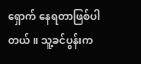ရှောက် နေရတာဖြစ်ပါတယ်။ သူ့ခင်ပွန်းက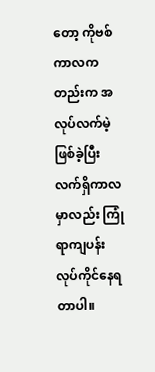တော့ ကိုဗစ်ကာလကတည်းက အလုပ်လက်မဲ့ ဖြစ်ခဲ့ပြီး လက်ရှိကာလမှာလည်း ကြုံရာကျပန်း လုပ်ကိုင်နေရတာပါ။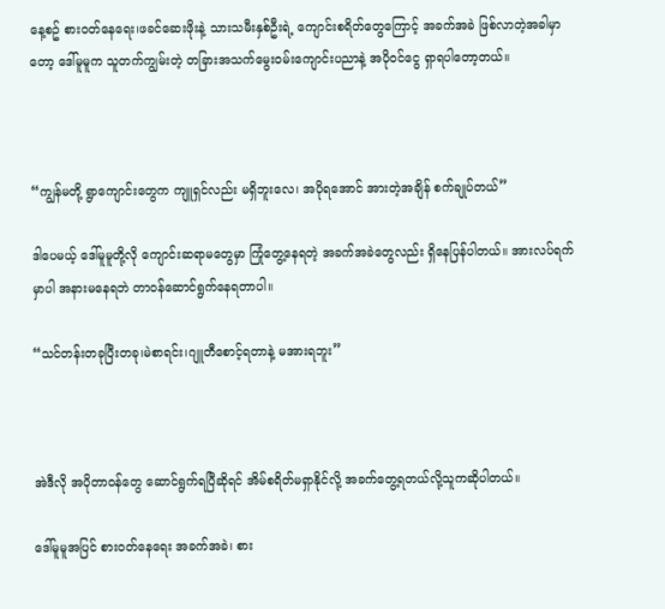နေ့စဥ် စားဝတ်နေရေး၊ဖခင်ဆေးဖိုးနဲ့ သားသမီးနှစ်ဦးရဲ့ ကျောင်းစရိတ်တွေကြောင့် အခက်အခဲ ဖြစ်လာတဲ့အခါမှာတော့ ဒေါ်မူမူက သူတက်ကျွမ်းတဲ့ တခြားအသက်မွေးဝမ်းကျောင်းပညာနဲ့ အပိုဝင်ငွေ ရှာရပါတော့တယ်။



“ကျွန်မတို့ ရွာကျောင်းတွေက ကျူရှင်လည်း မရှိဘူးလေ၊ အပိုရအောင် အားတဲ့အချိန် စက်ချုပ်တယ်”

ဒါပေမယ့် ဒေါ်မူမူတို့လို ကျောင်းဆရာမတွေမှာ ကြုံတွေ့နေရတဲ့ အခက်အခဲတွေလည်း ရှိနေပြန်ပါတယ်။ အားလပ်ရက်မှာပါ အနားမနေရဘဲ တာဝန်ဆောင်ရွက်နေရတာပါ။

“သင်တန်းတခုပြီးတခု၊မဲစာရင်း၊ဂျူတီစောင့်ရတာနဲ့ မအားရဘူး”



အဲဒီလို အပိုတာဝန်တွေ ဆောင်ရွက်ရပြီဆိုရင် အိမ်စရိတ်မရှာနိုင်လို့ အခက်တွေ့ရတယ်လို့သူကဆိုပါတယ်။

ဒေါ်မူမူအပြင် စားဝတ်နေရေး အခက်အခဲ၊ စား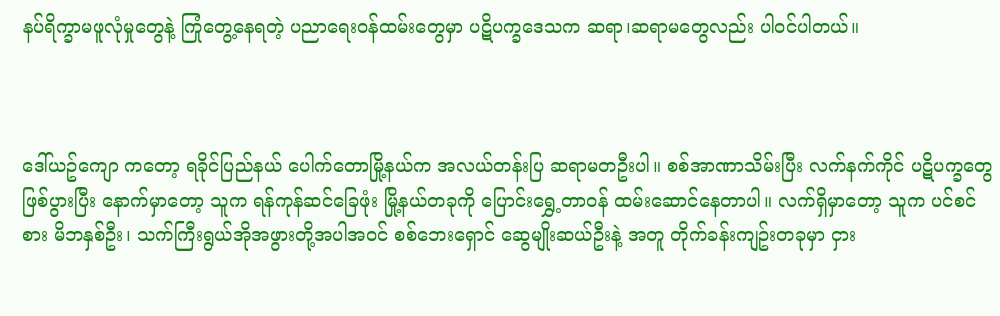နပ်ရိက္ခာမဖူလုံမှုတွေနဲ့ ကြုံတွေ့နေရတဲ့ ပညာရေးဝန်ထမ်းတွေမှာ ပဋိပက္ခဒေသက ဆရာ၊ဆရာမတွေလည်း ပါဝင်ပါတယ်။



ဒေါ်ယဥ်ကျော ကတော့ ရခိုင်ပြည်နယ် ပေါက်တောမြို့နယ်က အလယ်တန်းပြ ဆရာမတဦးပါ။ စစ်အာဏာသိမ်းပြီး လက်နက်ကိုင် ပဋိပက္ခတွေ ဖြစ်ပွားပြီး နောက်မှာတော့ သူက ရန်ကုန်ဆင်ခြေဖုံး မြို့နယ်တခုကို ပြောင်းရွှေ့တာဝန် ထမ်းဆောင်နေတာပါ။ လက်ရှိမှာတော့ သူက ပင်စင်စား မိဘနှစ်ဦး၊ သက်ကြီးရွယ်အိုအဖွားတို့အပါအဝင် စစ်ဘေးရှောင် ဆွေမျိုးဆယ်ဦးနဲ့ အတူ တိုက်ခန်းကျဥ်းတခုမှာ ငှား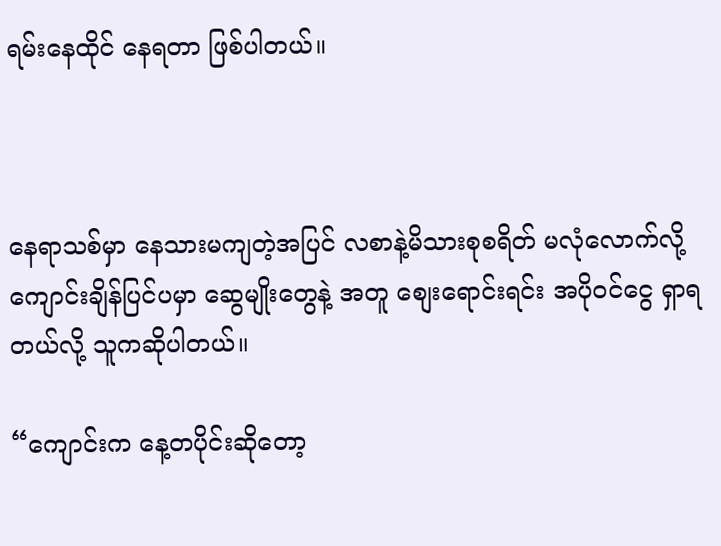ရမ်းနေထိုင် နေရတာ ဖြစ်ပါတယ်။



နေရာသစ်မှာ နေသားမကျတဲ့အပြင် လစာနဲ့မိသားစုစရိတ် မလုံလောက်လို့ ကျောင်းချိန်ပြင်ပမှာ ဆွေမျိုးတွေနဲ့ အတူ စျေးရောင်းရင်း အပိုဝင်ငွေ ရှာရတယ်လို့ သူကဆိုပါတယ်။

“ကျောင်းက နေ့တပိုင်းဆိုတော့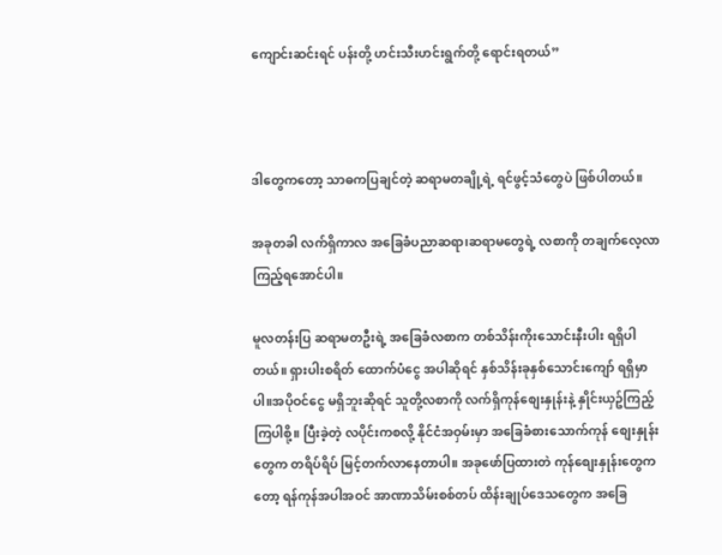ကျောင်းဆင်းရင် ပန်းတို့ ဟင်းသီးဟင်းရွက်တို့ ရောင်းရတယ်”



ဒါတွေကတော့ သာဓကပြချင်တဲ့ ဆရာမတချို့ရဲ့ ရင်ဖွင့်သံတွေပဲ ဖြစ်ပါတယ်။

အခုတခါ လက်ရှိကာလ အခြေခံပညာဆရာ၊ဆရာမတွေရဲ့ လစာကို တချက်လေ့လာ ကြည့်ရအောင်ပါ။

မူလတန်းပြ ဆရာမတဦးရဲ့ အခြေခံလစာက တစ်သိန်းကိုးသောင်းနီးပါး ရရှိပါတယ်။ ရှားပါးစရိတ် ထောက်ပံငွေ အပါဆိုရင် နှစ်သိန်းခုနှစ်သောင်းကျော် ရရှိမှာပါ။အပိုဝင်ငွေ မရှိဘူးဆိုရင် သူတို့လစာကို လက်ရှိကုန်စျေးနှုန်းနဲ့ နှိုင်းယှဥ်ကြည့်ကြပါစို့။ ပြီးခဲ့တဲ့ လပိုင်းကစလို့ နိုင်ငံအဝှမ်းမှာ အခြေခံစားသောက်ကုန် စျေးနှုန်းတွေက တရိပ်ရိပ် မြင့်တက်လာနေတာပါ။ အခုဖော်ပြထားတဲ ကုန်စျေးနှုန်းတွေကတော့ ရန်ကုန်အပါအဝင် အာဏာသိမ်းစစ်တပ် ထိန်းချုပ်ဒေသတွေက အခြေ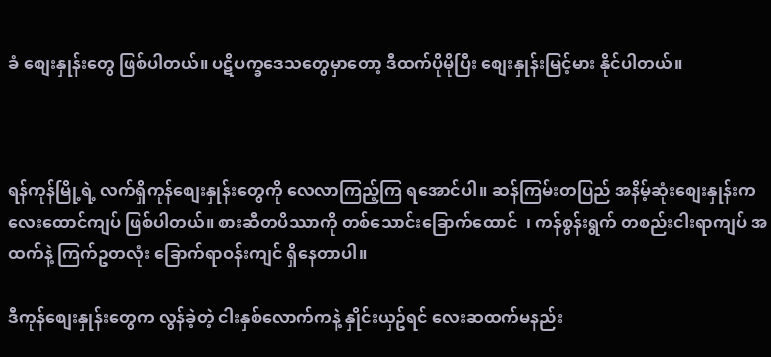ခံ စျေးနှုန်းတွေ ဖြစ်ပါတယ်။ ပဋိပက္ခဒေသတွေမှာတော့ ဒီထက်ပိုမိုပြီး စျေးနှုန်းမြင့်မား နိုင်ပါတယ်။



ရန်ကုန်မြို့ရဲ့ လက်ရှိကုန်စျေးနှုန်းတွေကို လေလာကြည့်ကြ ရအောင်ပါ။ ဆန်ကြမ်းတပြည် အနိမ့်ဆုံးစျေးနှုန်းက လေးထောင်ကျပ် ဖြစ်ပါတယ်။ စားဆီတပိဿာကို တစ်သောင်းခြောက်ထောင်  ၊ ကန်စွန်းရွက် တစည်းငါးရာကျပ် အထက်နဲ့ ကြက်ဥတလုံး ခြောက်ရာဝန်းကျင် ရှိနေတာပါ။

ဒီကုန်စျေးနှုန်းတွေက လွန်ခဲ့တဲ့ ငါးနှစ်လောက်ကနဲ့ နှိုင်းယှဥ်ရင် လေးဆထက်မနည်း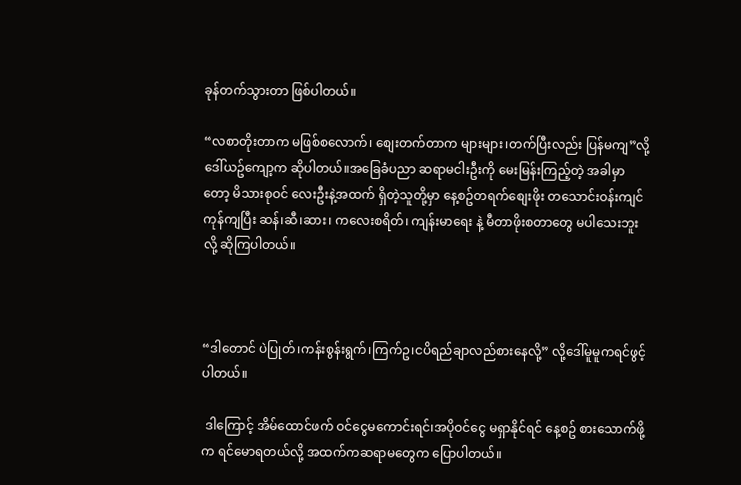ခုန်တက်သွားတာ ဖြစ်ပါတယ်။

“လစာတိုးတာက မဖြစ်စလောက်၊ စျေးတက်တာက များများ၊တက်ပြီးလည်း ပြန်မကျ”လို့ ဒေါ်ယဥ်ကျော့က ဆိုပါတယ်။အခြေခံပညာ ဆရာမငါးဦးကို မေးမြန်းကြည့်တဲ့ အခါမှာတော့ မိသားစုဝင် လေးဦးနဲ့အထက် ရှိတဲ့သူတို့မှာ နေ့စဥ်တရက်စျေးဖိုး တသောင်းဝန်းကျင် ကုန်ကျပြီး ဆန်၊ဆီ၊ဆား၊ ကလေးစရိတ်၊ ကျန်းမာရေး နဲ့ မီတာဖိုးစတာတွေ မပါသေးဘူးလို့ ဆိုကြပါတယ်။



“ဒါတောင် ပဲပြုတ်၊ကန်းစွန်းရွက်၊ကြက်ဥ၊ငပိရည်ချာလည်စားနေလို့” လို့ဒေါ်မူမူကရင်ဖွင့်ပါတယ်။

 ဒါကြောင့် အိမ်ထောင်ဖက် ဝင်ငွေမကောင်းရင်၊အပိုဝင်ငွေ မရှာနိုင်ရင် နေ့စဥ် စားသောက်ဖို့က ရင်မောရတယ်လို့ အထက်ကဆရာမတွေက ပြောပါတယ်။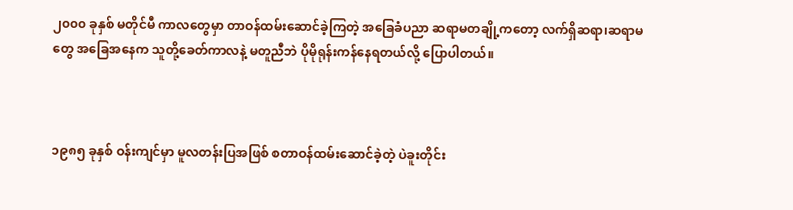၂၀၀၀ ခုနှစ် မတိုင်မီ ကာလတွေမှာ တာဝန်ထမ်းဆောင်ခဲ့ကြတဲ့ အခြေခံပညာ ဆရာမတချို့ကတော့ လက်ရှိဆရာ၊ဆရာမတွေ အခြေအနေက သူတို့ခေတ်ကာလနဲ့ မတူညီဘဲ ပိုမိုရုန်းကန်နေရတယ်လို့ ပြောပါတယ်။



၁၉၈၅ ခုနှစ် ဝန်းကျင်မှာ မူလတန်းပြအဖြစ် စတာဝန်ထမ်းဆောင်ခဲ့တဲ့ ပဲခူးတိုင်း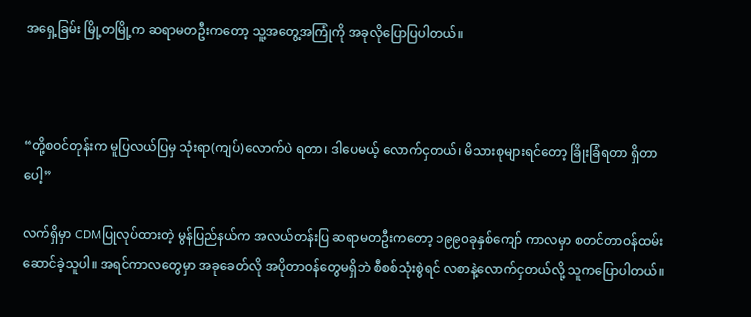အရှေ့ခြမ်း မြို့တမြို့က ဆရာမတဦးကတော့ သူ့အတွေ့အကြုံကို အခုလိုပြောပြပါတယ်။



“တို့စဝင်တုန်းက မူပြလယ်ပြမှ သုံးရာ(ကျပ်)လောက်ပဲ ရတာ၊ ဒါပေမယ့် လောက်ငှတယ်၊ မိသားစုများရင်တော့ ခြိုးခြံရတာ ရှိတာပေါ့”

လက်ရှိမှာ CDMပြုလုပ်ထားတဲ့ မွန်ပြည်နယ်က အလယ်တန်းပြ ဆရာမတဦးကတော့ ၁၉၉၀ခုနှစ်ကျော် ကာလမှာ စတင်တာဝန်ထမ်းဆောင်ခဲ့သူပါ။ အရင်ကာလတွေမှာ အခုခေတ်လို အပိုတာဝန်တွေမရှိဘဲ စီစစ်သုံးစွဲရင် လစာနဲ့လောက်ငှတယ်လို့ သူကပြောပါတယ်။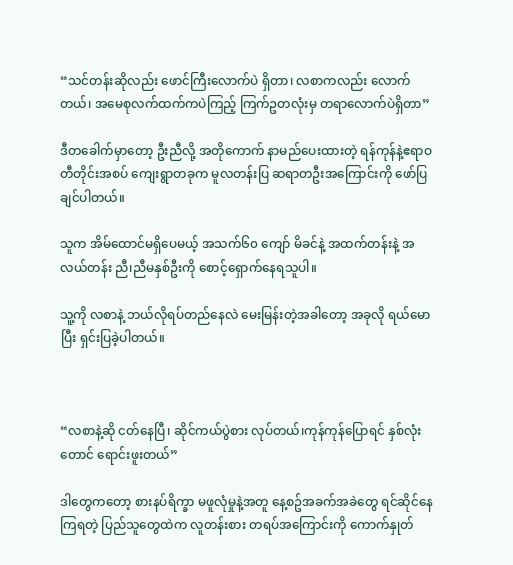“သင်တန်းဆိုလည်း ဖောင်ကြီးလောက်ပဲ ရှိတာ၊ လစာကလည်း လောက်တယ်၊ အမေစုလက်ထက်ကပဲကြည့် ကြက်ဥတလုံးမှ တရာလောက်ပဲရှိတာ”

ဒီတခေါက်မှာတော့ ဦးညီလို့ အတိုကောက် နာမည်ပေးထားတဲ့ ရန်ကုန်နဲ့ဧရာဝတီတိုင်းအစပ် ကျေးရွာတခုက မူလတန်းပြ ဆရာတဦးအကြောင်းကို ဖော်ပြချင်ပါတယ်။

သူက အိမ်ထောင်မရှိပေမယ့် အသက်၆၀ ကျော် မိခင်နဲ့ အထက်တန်းနဲ့ အလယ်တန်း ညီ၊ညီမနှစ်ဦးကို စောင့်ရှောက်နေရသူပါ။

သူ့ကို လစာနဲ့ ဘယ်လိုရပ်တည်နေလဲ မေးမြန်းတဲ့အခါတော့ အခုလို ရယ်မောပြီး ရှင်းပြခဲ့ပါတယ်။



“လစာနဲ့ဆို ငတ်နေပြီ၊ ဆိုင်ကယ်ပွဲစား လုပ်တယ်၊ကုန်ကုန်ပြောရင် နှစ်လုံးတောင် ရောင်းဖူးတယ်”

ဒါတွေကတော့ စားနပ်ရိက္ခာ မဖူလုံမှုနဲ့အတူ နေ့စဥ်အခက်အခဲတွေ ရင်ဆိုင်နေကြရတဲ့ ပြည်သူတွေထဲက လူတန်းစား တရပ်အကြောင်းကို ကောက်နှုတ်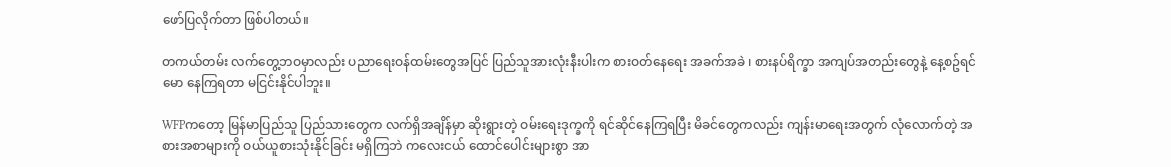ဖော်ပြလိုက်တာ ဖြစ်ပါတယ်။

တကယ်တမ်း လက်တွေ့ဘဝမှာလည်း ပညာရေးဝန်ထမ်းတွေအပြင် ပြည်သူအားလုံးနီးပါးက စားဝတ်နေရေး အခက်အခဲ ၊ စားနပ်ရိက္ခာ အကျပ်အတည်းတွေနဲ့ နေ့စဥ်ရင်မော နေကြရတာ မငြင်းနိုင်ပါဘူး။

WFPကတော့ မြန်မာပြည်သူ ပြည်သားတွေက လက်ရှိအချိန်မှာ ဆိုးရွားတဲ့ ဝမ်းရေးဒုက္ခကို ရင်ဆိုင်နေကြရပြီး မိခင်တွေကလည်း ကျန်းမာရေးအတွက် လုံလောက်တဲ့ အစားအစာများကို ဝယ်ယူစားသုံးနိုင်ခြင်း မရှိကြဘဲ ကလေးငယ် ထောင်ပေါင်းများစွာ အာ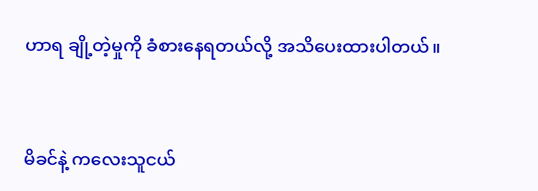ဟာရ ချို့တဲ့မှုကို ခံစားနေရတယ်လို့ အသိပေးထားပါတယ်။



မိခင်နဲ့ ကလေးသူငယ်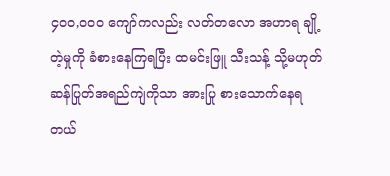၄၀၀,၀၀၀ ကျော်ကလည်း လတ်တလော အဟာရ ချို့တဲ့မှုကို ခံစားနေကြရပြီး ထမင်းဖြူ သီးသန့် သို့မဟုတ် ဆန်ပြုတ်အရည်ကျဲကိုသာ အားပြု စားသောက်နေရတယ်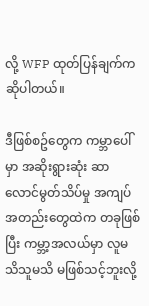လို့ WFP ထုတ်ပြန်ချက်က ဆိုပါတယ်။

ဒီဖြစ်စဥ်တွေက ကမ္ဘာပေါ်မှာ အဆိုးရွားဆုံး ဆာလောင်မွတ်သိပ်မှု အကျပ်အတည်းတွေထဲက တခုဖြစ်ပြီး ကမ္ဘာ့အလယ်မှာ လူမသိသူမသိ မဖြစ်သင့်ဘူးလို့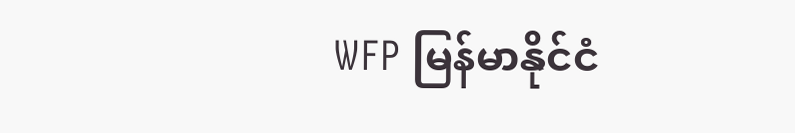WFP မြန်မာနိုင်ငံ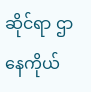ဆိုင်ရာ ဌာနေကိုယ်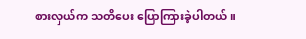စားလှယ်က သတိပေး ပြောကြားခဲ့ပါတယ်။